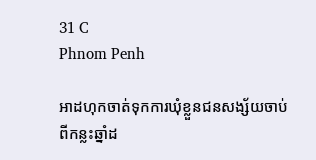31 C
Phnom Penh

អាដហុកចាត់ទុកការឃុំខ្លួនជនសង្ស័យចាប់ពីកន្លះឆ្នាំដ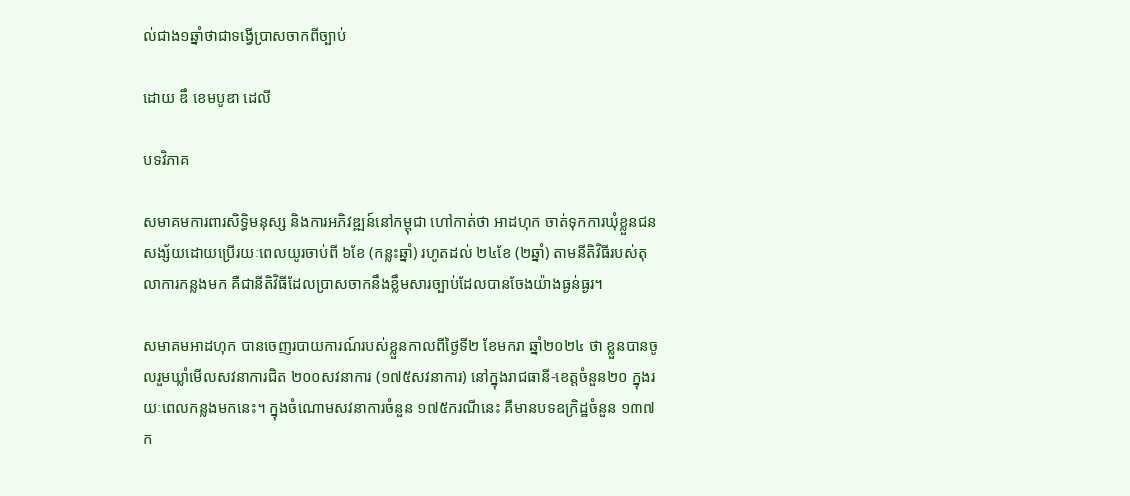ល់ជាង១ឆ្នាំថាជាទង្វើប្រាសចាកពីច្បាប់

ដោយ ឌឹ ខេមបូឌា ដេលី

បទវិភាគ

សមាគមការពារសិទ្ធិមនុស្ស និងការអភិវឌ្ឍន៍នៅកម្ពុជា ហៅកាត់ថា អាដហុក ចាត់ទុកការឃុំខ្លួនជនសង្ស័យដោយប្រើរយៈពេលយូរចាប់ពី ៦ខែ (កន្លះឆ្នាំ) រហូតដល់ ២៤ខែ (២ឆ្នាំ) តាមនីតិវិធីរបស់តុលាការកន្លងមក គឺជានីតិវិធីដែលប្រាសចាកនឹងខ្លឹមសារច្បាប់ដែលបានចែងយ៉ាងធ្ងន់ធ្ងរ។

សមាគមអាដហុក បានចេញរបាយការណ៍របស់ខ្លួនកាលពីថ្ងៃទី២ ខែមករា ឆ្នាំ២០២៤ ថា ខ្លួនបានចូលរួមឃ្លាំមើលសវនាការជិត ២០០សវនាការ (១៧៥សវនាការ) នៅក្នុងរាជធានី-ខេត្តចំនួន២០ ក្នុងរយៈពេលកន្លងមកនេះ។ ក្នុងចំណោមសវនាការចំនួន ១៧៥ករណីនេះ គឺមានបទឧក្រិដ្ឋចំនួន ១៣៧ក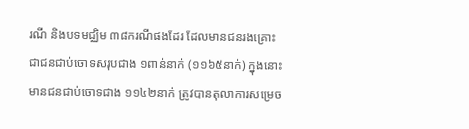រណី និងបទមជ្ឈិម ៣៨ករណីផងដែរ ដែលមានជនរងគ្រោះជាជនជាប់ចោទសរុបជាង ១ពាន់នាក់ (១១៦៥នាក់) ក្នុងនោះមានជនជាប់ចោទជាង ១១៤២នាក់ ត្រូវបានតុលាការសម្រេច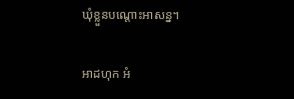ឃុំខ្លួនបណ្ដោះអាសន្ន។

អាដហុក អំ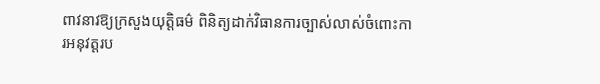ពាវនាវឱ្យក្រសួងយុត្តិធម៌ ពិនិត្យដាក់វិធានការច្បាស់លាស់ចំពោះការអនុវត្តរប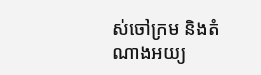ស់ចៅក្រម និងតំណាងអយ្យ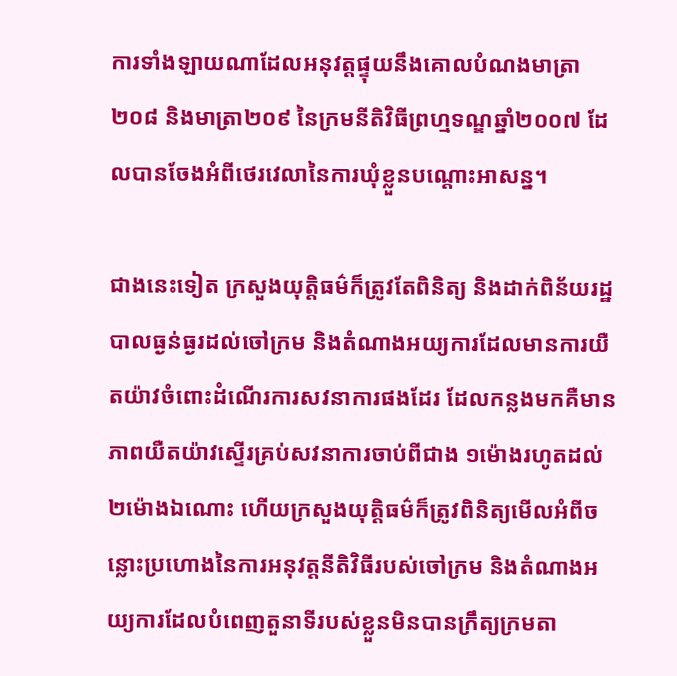ការទាំងឡាយណាដែលអនុវត្តផ្ទុយនឹងគោលបំណងមាត្រា២០៨ និងមាត្រា២០៩ នៃក្រមនីតិវិធីព្រហ្មទណ្ឌឆ្នាំ២០០៧ ដែលបានចែងអំពីថេរវេលានៃការឃុំខ្លួនបណ្ដោះអាសន្ន។

ជាងនេះទៀត ក្រសួងយុត្តិធម៌ក៏ត្រូវតែពិនិត្យ និងដាក់ពិន័យរដ្ឋបាលធ្ងន់ធ្ងរដល់ចៅក្រម និងតំណាងអយ្យការដែលមានការយឺតយ៉ាវចំពោះដំណើរការសវនាការផងដែរ ដែលកន្លងមកគឺមានភាពយឺតយ៉ាវស្ទើរគ្រប់សវនាការចាប់ពីជាង ១ម៉ោងរហូតដល់ ២ម៉ោងឯណោះ ហើយក្រសួងយុត្តិធម៌ក៏ត្រូវពិនិត្យមើលអំពីចន្លោះប្រហោងនៃការអនុវត្តនីតិវិធីរបស់ចៅក្រម និងតំណាងអយ្យការដែលបំពេញតួនាទីរបស់ខ្លួនមិនបានក្រឹត្យក្រមតា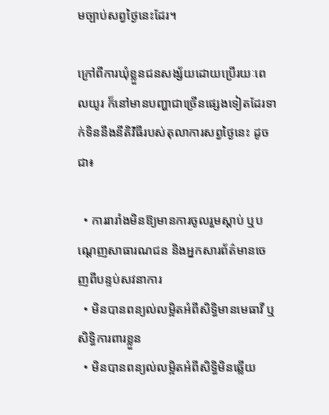មច្បាប់សព្វថ្ងៃនេះដែរ។

ក្រៅពីការឃុំខ្លួនជនសង្ស័យដោយប្រើរយៈពេលយូរ ក៏នៅមានបញ្ហាជាច្រើនផ្សេងទៀតដែរទាក់ទិននឹងនីតិវិធីរបស់តុលាការសព្វថ្ងៃនេះ ដូចជា៖

  • ការរារាំងមិនឱ្យមានការចូលរួមស្តាប់ ឬបណ្តេញសាធារណជន និងអ្នកសារព័ត៌មានចេញពីបន្ទប់សវនាការ
  • មិនបានពន្យល់លម្អិតអំពីសិទ្ធិមានមេធាវី ឬសិទ្ធិការពារខ្លួន
  • មិនបានពន្យល់លម្អិតអំពីសិទ្ធិមិនឆ្លើយ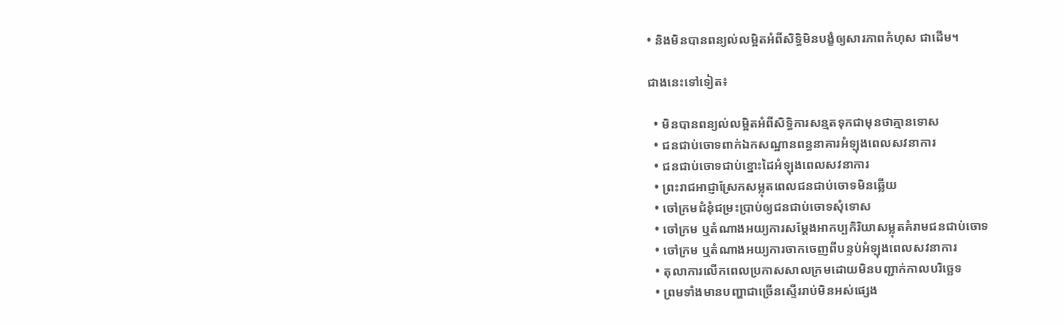• និងមិនបានពន្យល់លម្អិតអំពីសិទ្ធិមិនបង្ខំឲ្យសារភាពកំហុស ជាដើម។

ជាងនេះទៅទៀត៖

  • មិនបានពន្យល់លម្អិតអំពីសិទ្ធិការសន្មតទុកជាមុនថាគ្មានទោស
  • ជនជាប់ចោទពាក់ឯកសណ្ឋានពន្ធនាគារអំឡុងពេលសវនាការ
  • ជនជាប់ចោទជាប់ខ្នោះដៃអំឡុងពេលសវនាការ
  • ព្រះរាជអាជ្ញាស្រែកសម្លុតពេលជនជាប់ចោទមិនឆ្លើយ
  • ចៅក្រមជំនុំជម្រះប្រាប់ឲ្យជនជាប់ចោទសុំទោស
  • ចៅក្រម ឬតំណាងអយ្យការសម្ដែងអាកប្បកិរិយាសម្លុតគំរាមជនជាប់ចោទ
  • ចៅក្រម ឬតំណាងអយ្យការចាកចេញពីបន្ទប់អំឡុងពេលសវនាការ
  • តុលាការលើកពេលប្រកាសសាលក្រមដោយមិនបញ្ជាក់កាលបរិច្ឆេទ
  • ព្រមទាំងមានបញ្ហាជាច្រើនស្ទើររាប់មិនអស់ផ្សេង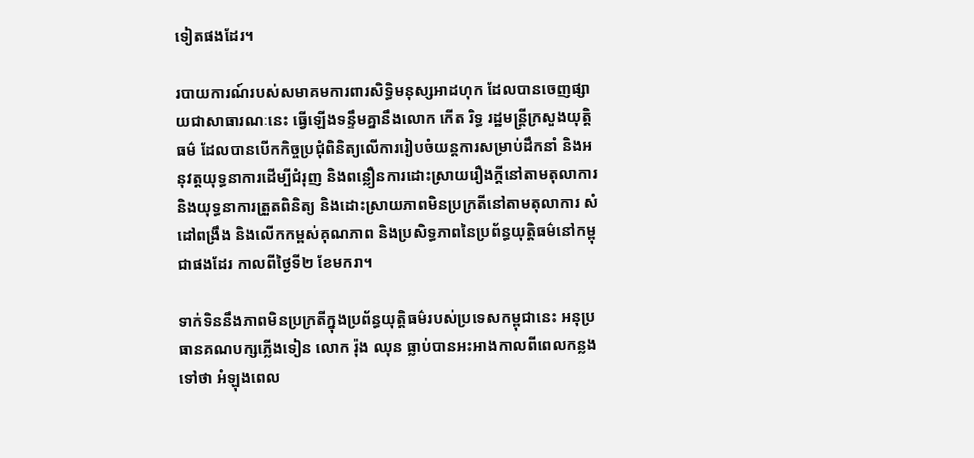ទៀតផងដែរ។

របាយការណ៍របស់សមាគមការពារសិទ្ធិមនុស្សអាដហុក ដែលបានចេញផ្សាយជាសាធារណៈនេះ ធ្វើឡើងទន្ទឹមគ្នានឹងលោក កើត រិទ្ធ រដ្ឋមន្ត្រីក្រសួងយុត្តិធម៌ ដែលបានបើកកិច្ចប្រជុំពិនិត្យលើការរៀបចំយន្តការសម្រាប់ដឹកនាំ និងអនុវត្តយុទ្ធនាការដើម្បីជំរុញ និងពន្លឿនការដោះស្រាយរឿងក្តីនៅតាមតុលាការ និងយុទ្ធនាការត្រួតពិនិត្យ និងដោះស្រាយភាពមិនប្រក្រតីនៅតាមតុលាការ សំដៅពង្រឹង និងលើកកម្ពស់គុណភាព និងប្រសិទ្ធភាពនៃប្រព័ន្ធយុត្តិធម៌នៅកម្ពុជាផងដែរ កាលពីថ្ងៃទី២ ខែមករា។

ទាក់ទិននឹងភាពមិនប្រក្រតីក្នុងប្រព័ន្ធយុត្តិធម៌របស់ប្រទេសកម្ពុជានេះ អនុប្រធានគណបក្សភ្លើងទៀន លោក រ៉ុង ឈុន ធ្លាប់បានអះអាងកាលពីពេលកន្លងទៅថា អំឡុងពេល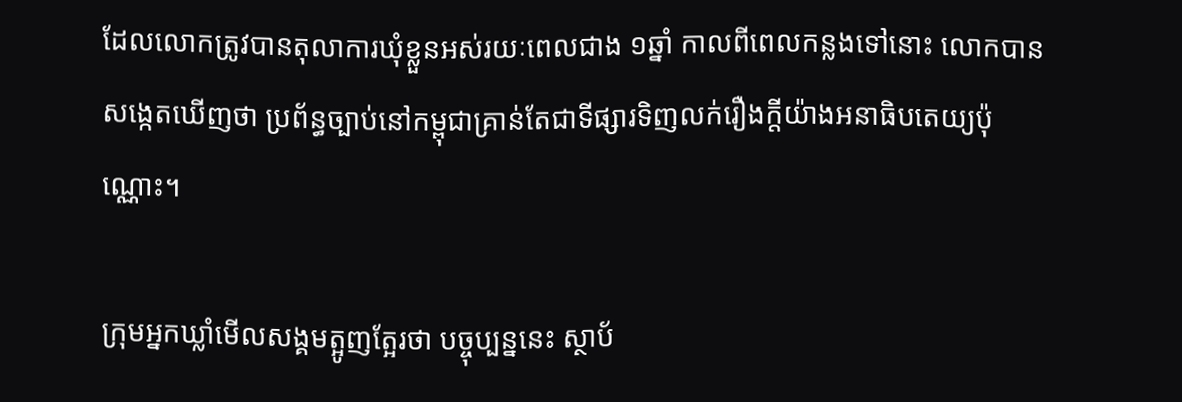ដែលលោកត្រូវបានតុលាការឃុំខ្លួនអស់រយៈពេលជាង ១ឆ្នាំ កាលពីពេលកន្លងទៅនោះ លោកបានសង្កេតឃើញថា ប្រព័ន្ធច្បាប់នៅកម្ពុជាគ្រាន់តែជាទីផ្សារទិញលក់រឿងក្តីយ៉ាងអនាធិបតេយ្យប៉ុណ្ណោះ។

ក្រុមអ្នកឃ្លាំមើលសង្គមត្អូញត្អែរថា បច្ចុប្បន្ននេះ ស្ថាប័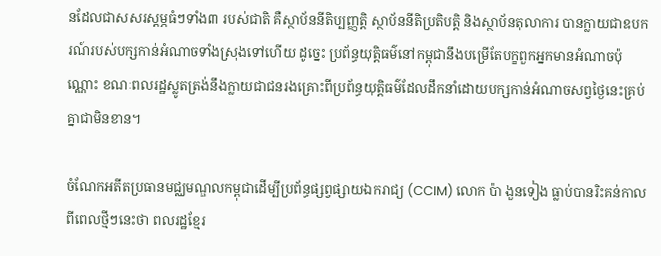នដែលជាសសរស្ដម្ភធំៗទាំង៣ របស់ជាតិ គឺស្ថាប័ននីតិប្បញ្ញត្តិ ស្ថាប័ននីតិប្រតិបត្តិ និងស្ថាប័នតុលាការ បានក្លាយជាឧបករណ៍របស់បក្សកាន់អំណាចទាំងស្រុងទៅហើយ ដូច្នេះ ប្រព័ន្ធយុត្តិធម៌នៅកម្ពុជានឹងបម្រើតែបក្ខពួកអ្នកមានអំណាចប៉ុណ្ណោះ ខណៈពលរដ្ឋស្លូតត្រង់នឹងក្លាយជាជនរងគ្រោះពីប្រព័ន្ធយុត្តិធម៌ដែលដឹកនាំដោយបក្សកាន់អំណាចសព្វថ្ងៃនេះគ្រប់គ្នាជាមិនខាន។

ចំណែកអតីតប្រធានមជ្ឈមណ្ឌលកម្ពុជាដើម្បីប្រព័ន្ធផ្សព្វផ្សាយឯករាជ្យ (CCIM) លោក ប៉ា ងួនទៀង ធ្លាប់បានរិះគន់កាលពីពេលថ្មីៗនេះថា ពលរដ្ឋខ្មែរ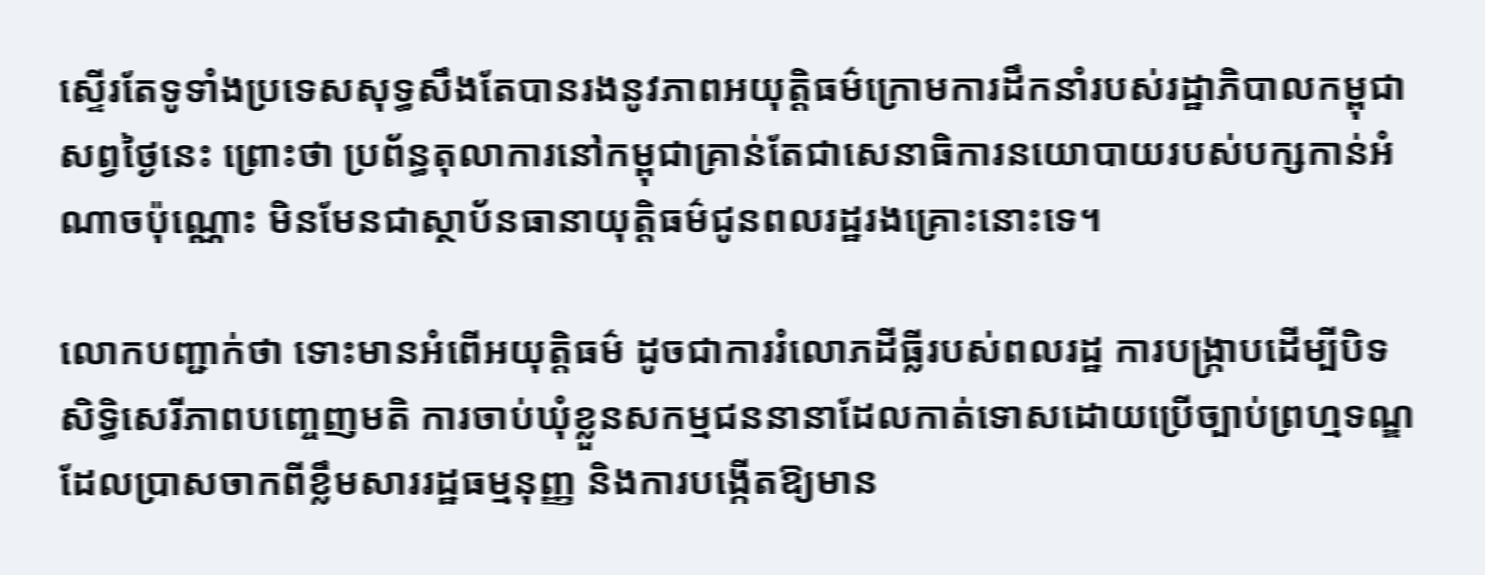ស្ទើរតែទូទាំងប្រទេសសុទ្ធសឹងតែបានរងនូវភាពអយុត្តិធម៌ក្រោមការដឹកនាំរបស់រដ្ឋាភិបាលកម្ពុជាសព្វថ្ងៃនេះ ព្រោះថា ប្រព័ន្ធតុលាការនៅកម្ពុជាគ្រាន់តែជាសេនាធិការនយោបាយរបស់បក្សកាន់អំណាចប៉ុណ្ណោះ មិនមែនជាស្ថាប័នធានាយុត្តិធម៌ជូនពលរដ្ឋរងគ្រោះនោះទេ។

លោកបញ្ជាក់ថា ទោះមានអំពើអយុត្តិធម៌ ដូចជាការរំលោភដីធ្លីរបស់ពលរដ្ឋ ការបង្ក្រាបដើម្បីបិទសិទ្ធិសេរីភាពបញ្ចេញមតិ ការចាប់ឃុំខ្លួនសកម្មជននានាដែលកាត់ទោសដោយប្រើច្បាប់ព្រហ្មទណ្ឌដែលប្រាសចាកពីខ្លឹមសាររដ្ឋធម្មនុញ្ញ និងការបង្កើតឱ្យមាន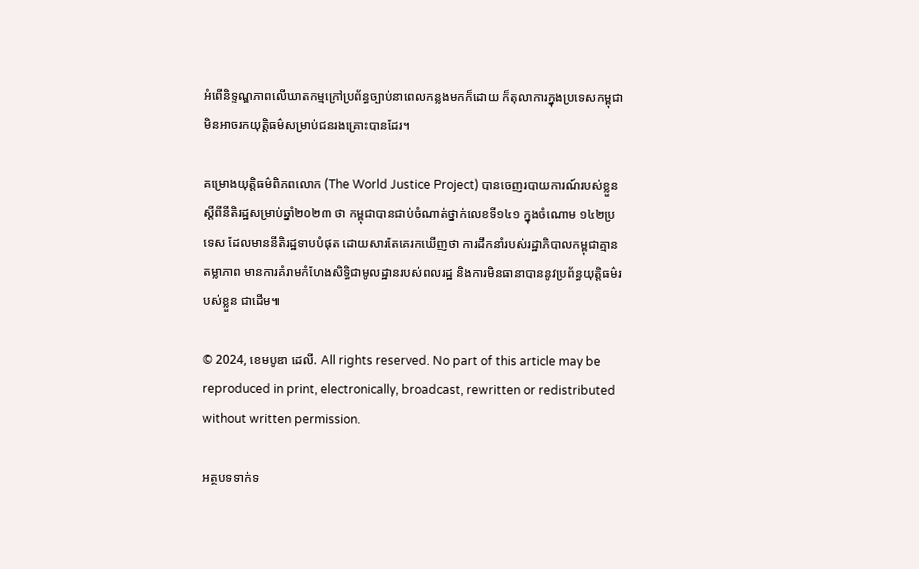អំពើនិទ្ទណ្ឌភាពលើឃាតកម្មក្រៅប្រព័ន្ធច្បាប់នាពេលកន្លងមកក៏ដោយ ក៏តុលាការក្នុងប្រទេសកម្ពុជាមិនអាចរកយុត្តិធម៌សម្រាប់ជនរងគ្រោះបានដែរ។

គម្រោងយុត្តិធម៌ពិភពលោក (The World Justice Project) បានចេញរបាយការណ៍របស់ខ្លួនស្ដីពីនីតិរដ្ឋសម្រាប់ឆ្នាំ២០២៣ ថា កម្ពុជាបានជាប់ចំណាត់ថ្នាក់លេខទី១៤១ ក្នុងចំណោម ១៤២ប្រទេស ដែលមាននីតិរដ្ឋទាបបំផុត ដោយសារតែគេរកឃើញថា ការដឹកនាំរបស់រដ្ឋាភិបាលកម្ពុជាគ្មានតម្លាភាព មានការគំរាមកំហែងសិទ្ធិជាមូលដ្ឋានរបស់ពលរដ្ឋ និងការមិនធានាបាននូវប្រព័ន្ធយុត្តិធម៌របស់ខ្លួន ជាដើម៕

© 2024, ខេមបូឌា ដេលី. All rights reserved. No part of this article may be reproduced in print, electronically, broadcast, rewritten or redistributed without written permission.

អត្ថបទទាក់ទ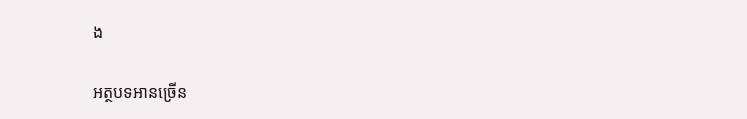ង

អត្ថបទអានច្រើន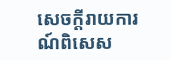សេចក្ដីរាយការណ៍ពិសេស